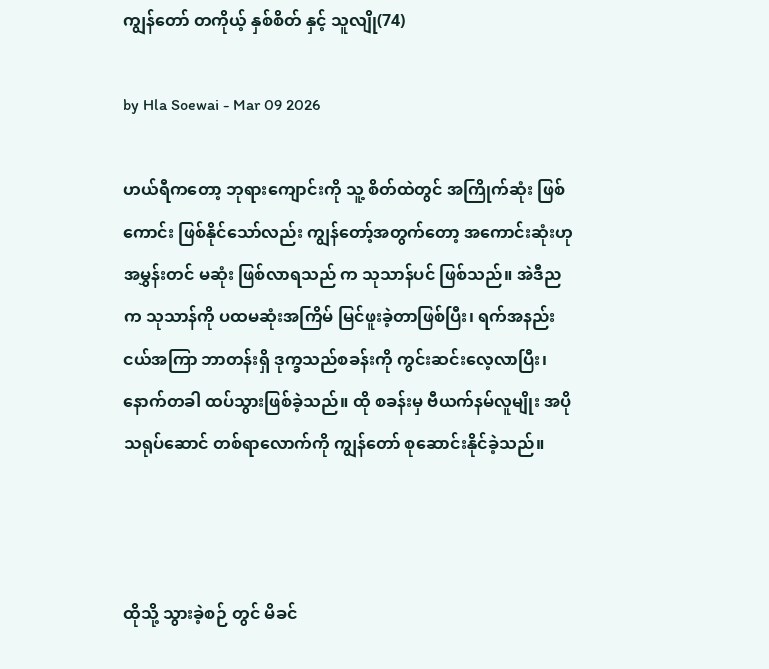ကျွန်တော် တကိုယ့် နှစ်စိတ် နှင့် သူလျို(74)

by Hla Soewai - Mar 09 2026

ဟယ်ရီကတော့ ဘုရားကျောင်းကို သူ့ စိတ်ထဲတွင် အကြိုက်ဆုံး ဖြစ် ကောင်း ဖြစ်နိုင်သော်လည်း ကျွန်တော့်အတွက်တော့ အကောင်းဆုံးဟု အမွှန်းတင် မဆုံး ဖြစ်လာရသည် က သုသာန်ပင် ဖြစ်သည်။ အဲဒီညက သုသာန်ကို ပထမဆုံးအကြိမ် မြင်ဖူးခဲ့တာဖြစ်ပြီး၊ ရက်အနည်းငယ်အကြာ ဘာတန်းရှိ ဒုက္ခသည်စခန်းကို ကွင်းဆင်းလေ့လာပြီး၊ နောက်တခါ ထပ်သွားဖြစ်ခဲ့သည်။ ထို စခန်းမှ ဗီယက်နမ်လူမျိုး အပို သရုပ်ဆောင် တစ်ရာလောက်ကို ကျွန်တော် စုဆောင်းနိုင်ခဲ့သည်။



ထိုသို့ သွားခဲ့စဉ် တွင် မိခင်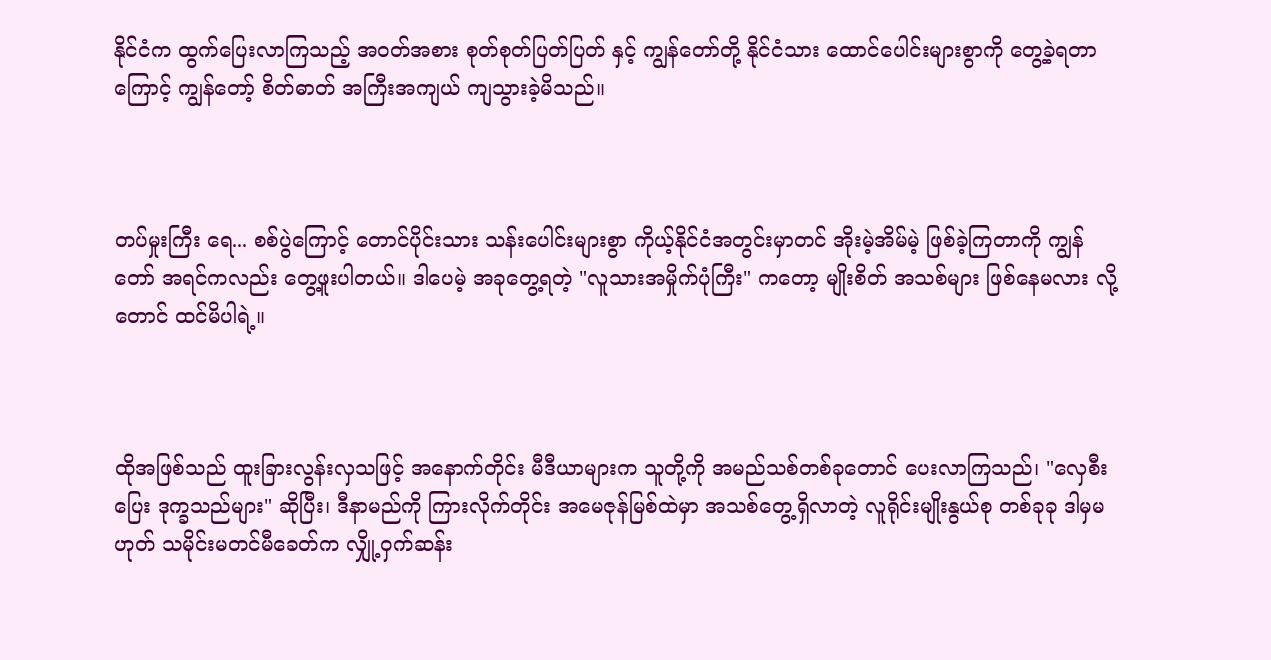နိုင်ငံက ထွက်ပြေးလာကြသည့် အဝတ်အစား စုတ်စုတ်ပြတ်ပြတ် နှင့် ကျွန်တော်တို့ နိုင်ငံသား ထောင်ပေါင်းများစွာကို တွေ့ခဲ့ရတာကြောင့် ကျွန်တော့် စိတ်ဓာတ် အကြီးအကျယ် ကျသွားခဲ့မိသည်။



တပ်မှုးကြီး ရေ... စစ်ပွဲကြောင့် တောင်ပိုင်းသား သန်းပေါင်းများစွာ ကိုယ့်နိုင်ငံအတွင်းမှာတင် အိုးမဲ့အိမ်မဲ့ ဖြစ်ခဲ့ကြတာကို ကျွန်တော် အရင်ကလည်း တွေ့ဖူးပါတယ်။ ဒါပေမဲ့ အခုတွေ့ရတဲ့ "လူသားအမှိုက်ပုံကြီး" ကတော့ မျိုးစိတ် အသစ်များ ဖြစ်နေမလား လို့တောင် ထင်မိပါရဲ့။



ထိုအဖြစ်သည် ထူးခြားလွန်းလှသဖြင့် အနောက်တိုင်း မီဒီယာများက သူတို့ကို အမည်သစ်တစ်ခုတောင် ပေးလာကြသည်၊ "လှေစီး‌ ပြေး ဒုက္ခသည်များ" ဆိုပြီး၊ ဒီနာမည်ကို ကြားလိုက်တိုင်း အမေဇုန်မြစ်ထဲမှာ အသစ်တွေ့ရှိလာတဲ့ လူရိုင်းမျိုးနွယ်စု တစ်ခုခု ဒါမှမဟုတ် သမိုင်းမတင်မီခေတ်က လျှို့ဝှက်ဆန်း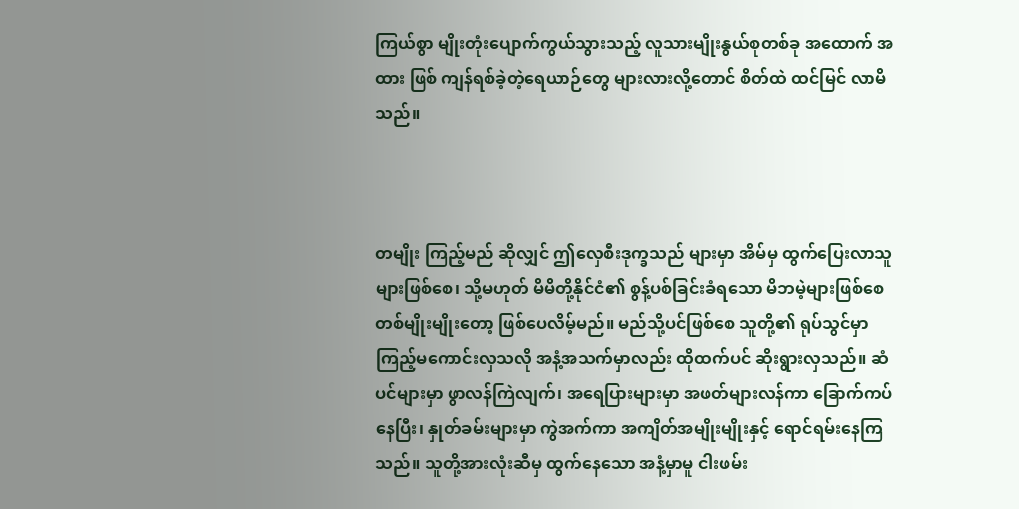ကြယ်စွာ မျိုးတုံးပျောက်ကွယ်သွားသည့် လူသားမျိုးနွယ်စုတစ်ခု အထောက် အထား ဖြစ် ကျန်ရစ်ခဲ့တဲ့ရေယာဉ်တွေ များလားလို့တောင် စိတ်ထဲ ထင်မြင် လာမိသည်။



တမျိုး ကြည့်မည် ဆိုလျှင် ဤလှေစီးဒုက္ခသည် များမှာ အိမ်မှ ထွက်ပြေးလာသူများဖြစ်စေ၊ သို့မဟုတ် မိမိတို့နိုင်ငံ၏ စွန့်ပစ်ခြင်းခံရသော မိဘမဲ့များဖြစ်စေ တစ်မျိုးမျိုးတော့ ဖြစ်ပေလိမ့်မည်။ မည်သို့ပင်ဖြစ်စေ သူတို့၏ ရုပ်သွင်မှာ ကြည့်မကောင်းလှသလို အနံ့အသက်မှာလည်း ထိုထက်ပင် ဆိုးရွားလှသည်။ ဆံပင်များမှာ ဖွာလန်ကြဲလျက်၊ အရေပြားများမှာ အဖတ်များလန်ကာ ခြောက်ကပ်နေပြီး၊ နှုတ်ခမ်းများမှာ ကွဲအက်ကာ အကျိတ်အမျိုးမျိုးနှင့် ရောင်ရမ်းနေကြသည်။ သူတို့အားလုံးဆီမှ ထွက်နေသော အနံ့မှာမူ ငါးဖမ်း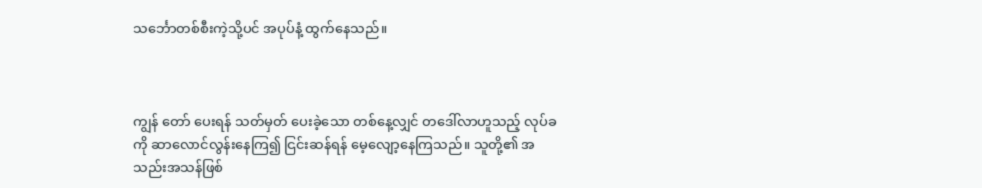သင်္ဘောတစ်စီးကဲ့သို့ပင် အပုပ်နံ့ ထွက်နေသည်။



ကျွန်‌ တော် ပေးရန် သတ်မှတ် ပေးခဲ့သော တစ်နေ့လျှင် တဒေါ်လာဟူသည့် လုပ်ခကို ဆာလောင်လွန်းနေကြ၍ ငြင်းဆန်ရန် မေ့လျော့နေကြသည်။ သူတို့၏ အသည်းအသန်ဖြစ်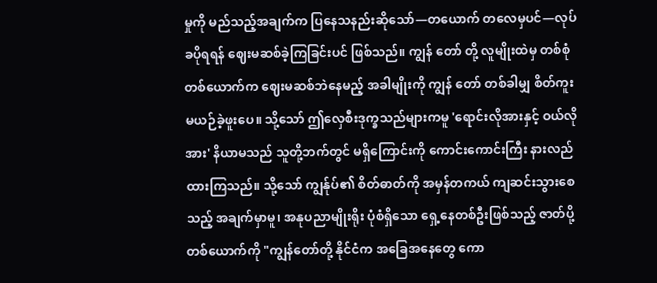မှုကို မည်သည့်အချက်က ပြနေသနည်းဆိုသော်—တယောက် တလေမှပင်—လုပ်ခပိုရရန် ဈေးမဆစ်ခဲ့ကြခြင်းပင် ဖြစ်သည်။ ကျွန်‌ တော် တို့ လူမျိုးထဲမှ တစ်စုံတစ်ယောက်က ဈေးမဆစ်ဘဲနေမည့် အခါမျိုးကို ကျွန် တော် တစ်ခါမျှ စိတ်ကူးမယဉ်ခဲ့ဖူးပေ။ သို့သော် ဤလှေစီးဒုက္ခသည်များကမူ 'ရောင်းလိုအားနှင့် ဝယ်လိုအား' နိယာမသည် သူတို့ဘက်တွင် မရှိကြောင်းကို ကောင်းကောင်းကြီး နားလည်ထားကြသည်။ သို့သော် ကျွန်ုပ်၏ စိတ်ဓာတ်ကို အမှန်တကယ် ကျဆင်းသွားစေသည့် အချက်မှာမူ၊ အနုပညာမျိုးရိုး ပုံစံရှိသော ရှေ့နေတစ်ဦးဖြစ်သည့် ဇာတ်ပို့ တစ်ယောက်ကို "ကျွန်တော်တို့ နိုင်ငံက အခြေအနေတွေ ကော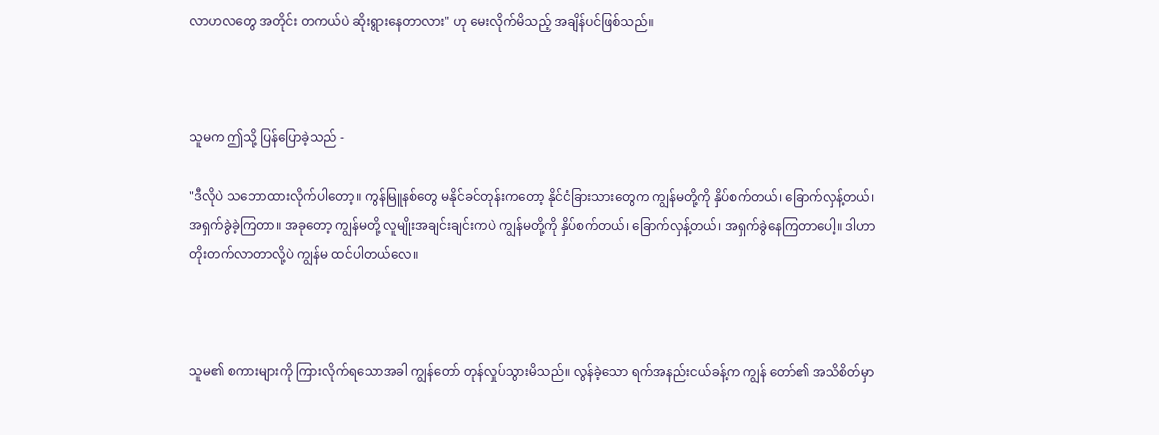လာဟလတွေ အတိုင်း တကယ်ပဲ ဆိုးရွားနေတာလား" ဟု မေးလိုက်မိသည့် အချိန်ပင်ဖြစ်သည်။



သူမက ဤသို့ ပြန်ပြောခဲ့သည် -

"ဒီလိုပဲ သဘောထားလိုက်ပါတော့။ ကွန်မြူနစ်တွေ မနိုင်ခင်တုန်းကတော့ နိုင်ငံခြားသားတွေက ကျွန်မတို့ကို နှိပ်စက်တယ်၊ ခြောက်လှန့်တယ်၊ အရှက်ခွဲခဲ့ကြတာ။ အခုတော့ ကျွန်မတို့ လူမျိုးအချင်းချင်းကပဲ ကျွန်မတို့ကို နှိပ်စက်တယ်၊ ခြောက်လှန့်တယ်၊ အရှက်ခွဲနေကြတာပေါ့။ ဒါဟာ တိုးတက်လာတာလို့ပဲ ကျွန်မ ထင်ပါတယ်လေ။



သူမ၏ စကားများကို ကြားလိုက်ရသောအခါ ကျွန်တော် တုန်လှုပ်သွားမိသည်။ လွန်ခဲ့သော ရက်အနည်းငယ်ခန့်က ကျွန် တော်၏ အသိစိတ်မှာ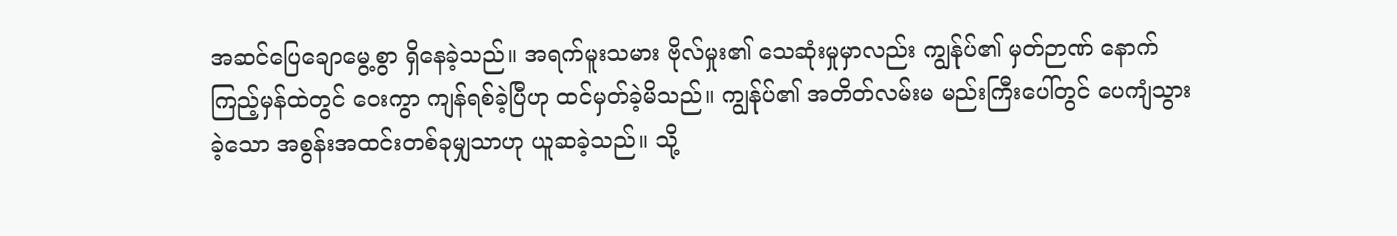အဆင်ပြေချောမွေ့စွာ ရှိနေခဲ့သည်။ အရက်မူးသမား ဗိုလ်မှုး၏ သေဆုံးမှုမှာလည်း ကျွန်ုပ်၏ မှတ်ဉာဏ် နောက်ကြည့်မှန်ထဲတွင် ဝေးကွာ ကျန်ရစ်ခဲ့ပြီဟု ထင်မှတ်ခဲ့မိသည်။ ကျွန်ုပ်၏ အတိတ်လမ်းမ မည်းကြီးပေါ်တွင် ပေကျံသွားခဲ့သော အစွန်းအထင်းတစ်ခုမျှသာဟု ယူဆခဲ့သည်။ သို့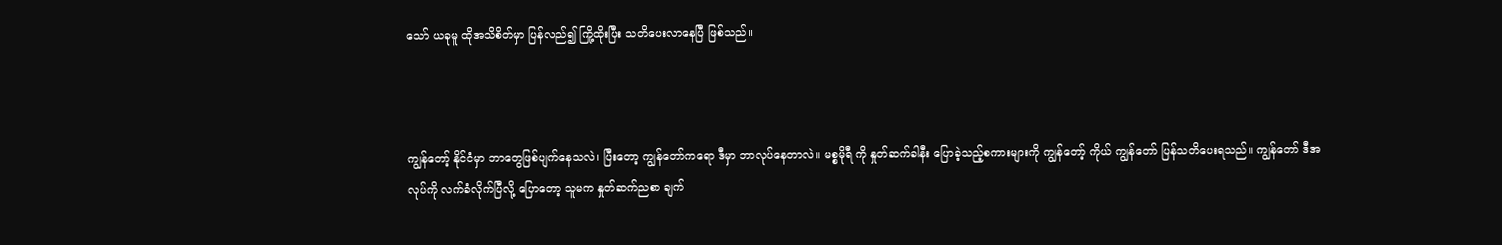သော် ယခုမူ ထိုအသိစိတ်မှာ ပြန်လည်၍ ကြို့ထိုးပြီး သတိပေးလာနေပြီ ဖြစ်သည်။



ကျွန်တော့် နိုင်ငံမှာ ဘာတွေဖြစ်ပျက်နေသလဲ၊ ပြီးတော့ ကျွန်တော်ကရော ဒီမှာ ဘာလုပ်နေတာလဲ။ မစ္စမိုရီ ကို နှုတ်ဆက်ခါနီး ပြောခဲ့သည့်စကားများကို ကျွန်တော့် ကိုယ် ကျွန်တော် ပြန်သတိပေးရသည်။ ကျွန်တော် ဒီအလုပ်ကို လက်ခံလိုက်ပြီလို့ ပြောတော့ သူမက နှုတ်ဆက်ညစာ ချက်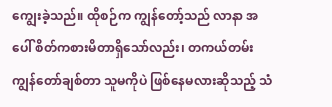ကျွေးခဲ့သည်။ ထိုစဉ်က ကျွန်တော့်သည် လာနာ အပေါ် စိတ်ကစားမိတာရှိသော်လည်း၊ တကယ်တမ်း ကျွန်တော်ချစ်တာ သူမကိုပဲ ဖြစ်နေမလားဆိုသည့် သံ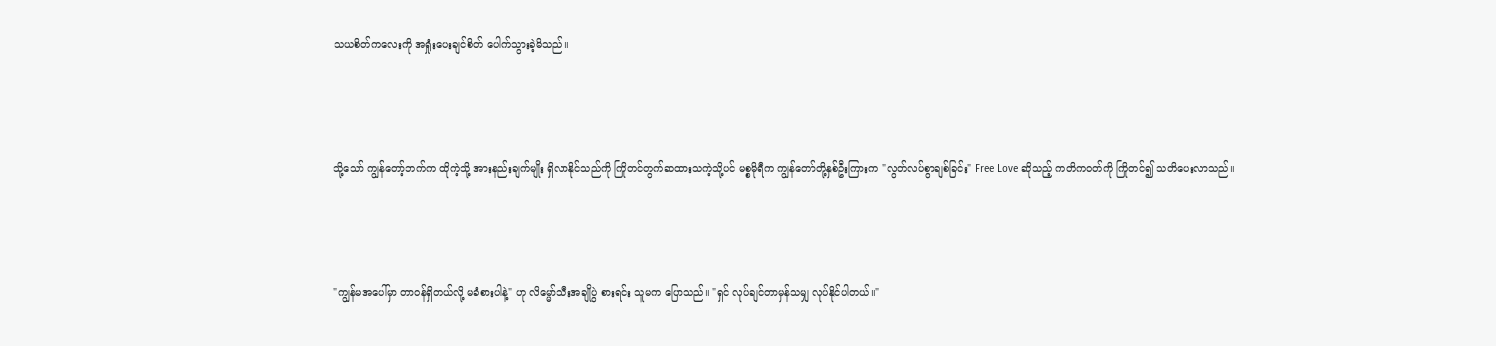သယစိတ်ကလေးကို အရှုံးပေးချင်စိတ် ပေါက်သွားခဲ့မိသည်။



သို့သော် ကျွန်တော့်ဘက်က ထိုကဲ့သို့ အားနည်းချက်မျိုး ရှိလာနိုင်သည်ကို ကြိုတင်တွက်ဆထားသကဲ့သို့ပင် မစ္စမိုရီက ကျွန်တော်တို့နှစ်ဦးကြားက "လွတ်လပ်စွာချစ်ခြင်း" Free Love ဆိုသည့် ကတိကဝတ်ကို ကြိုတင်၍ သတိပေးလာသည်။



"ကျွန်မအပေါ်မှာ တာဝန်ရှိတယ်လို့ မခံစားပါနဲ့" ဟု လိမ္မော်သီးအချိုပွဲ စားရင်း သူမက ပြောသည်။ "ရှင် လုပ်ချင်တာမှန်သမျှ လုပ်နိုင်ပါတယ်။"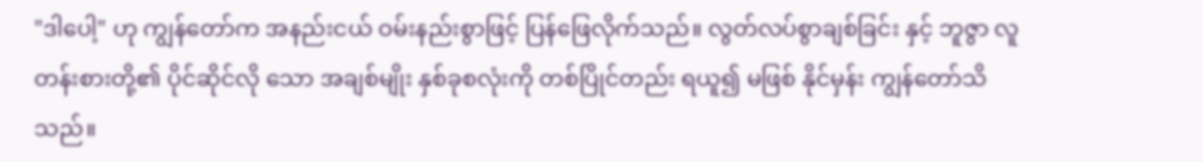"ဒါပေါ့" ဟု ကျွန်တော်က အနည်းငယ် ဝမ်းနည်းစွာဖြင့် ပြန်ဖြေလိုက်သည်။ လွတ်လပ်စွာချစ်ခြင်း နှင့် ဘူဇွာ လူတန်းစားတို့၏ ပိုင်ဆိုင်လို သော အချစ်မျိုး နှစ်ခုစလုံးကို တစ်ပြိုင်တည်း ရယူ၍ မဖြစ် နိုင်မှန်း ကျွန်တော်သိသည်။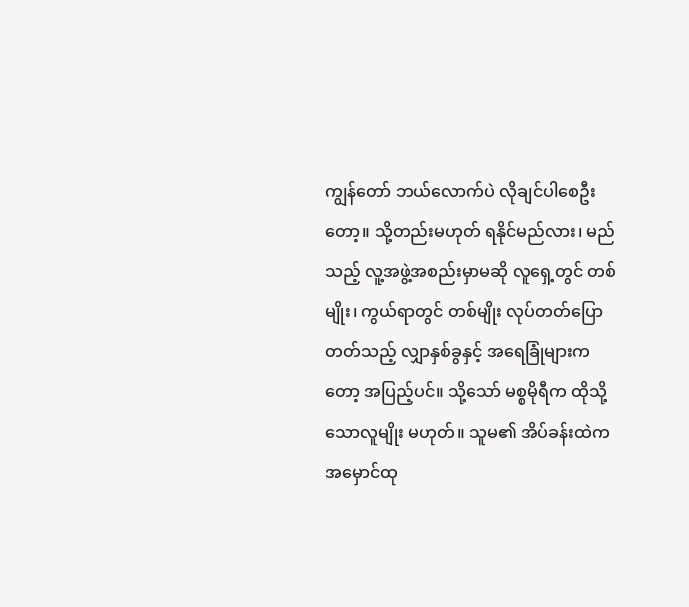ကျွန်တော် ဘယ်လောက်ပဲ လိုချင်ပါစေဦးတော့။ သို့တည်းမဟုတ် ရနိုင်မည်လား၊ မည်သည့် လူ့အဖွဲ့အစည်းမှာမဆို လူရှေ့တွင် တစ်မျိုး၊ ကွယ်ရာတွင် တစ်မျိုး လုပ်တတ်ပြောတတ်သည့် လျှာနှစ်ခွနှင့် အရေခြုံများကတော့ အပြည့်ပင်။ သို့သော် မစ္စမိုရီက ထိုသို့သောလူမျိုး မဟုတ်။ သူမ၏ အိပ်ခန်းထဲက အမှောင်ထု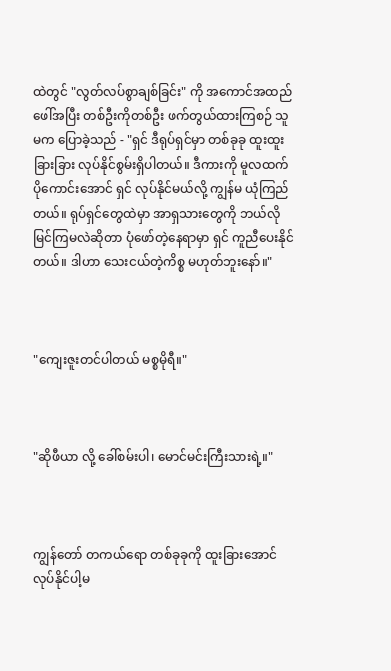ထဲတွင် "လွတ်လပ်စွာချစ်ခြင်း" ကို အကောင်အထည် ဖေါ်အပြီး တစ်ဦးကိုတစ်ဦး ဖက်တွယ်ထားကြစဉ် သူမက ပြောခဲ့သည် - "ရှင် ဒီရုပ်ရှင်မှာ တစ်ခုခု ထူးထူးခြားခြား လုပ်နိုင်စွမ်းရှိပါတယ်။ ဒီကားကို မူလထက် ပိုကောင်းအောင် ရှင် လုပ်နိုင်မယ်လို့ ကျွန်မ ယုံကြည်တယ်။ ရုပ်ရှင်တွေထဲမှာ အာရှသားတွေကို ဘယ်လိုမြင်ကြမလဲဆိုတာ ပုံဖော်တဲ့နေရာမှာ ရှင် ကူညီပေးနိုင်တယ်။ ဒါဟာ သေးငယ်တဲ့ကိစ္စ မဟုတ်ဘူးနော်။"



"ကျေးဇူးတင်ပါတယ် မစ္စမိုရီ။"



"ဆိုဖီယာ လို့ ခေါ်စမ်းပါ၊ မောင်မင်းကြီးသားရဲ့။"



ကျွန်တော် တကယ်ရော တစ်ခုခုကို ထူးခြားအောင် လုပ်နိုင်ပါ့မ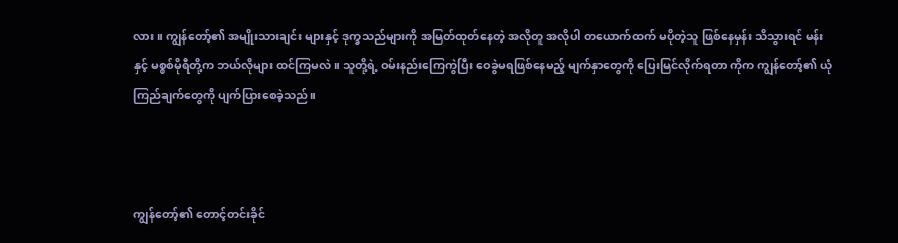လား။ ကျွန်တော့်၏ အမျိုးသားချင်း များနှင့် ဒုက္ခသည်များကို အမြတ်ထုတ်နေတဲ့ အလိုတူ အလိုပါ တယောက်ထက် မပိုတဲ့သူ ဖြစ်နေမှန်း သိသွားရင် မန်း နှင့် မစ္စစ်မိုရီတို့က ဘယ်လိုများ ထင်ကြမလဲ။ သူတို့ရဲ့ ဝမ်းနည်းကြေကွဲပြီး ဝေခွဲမရဖြစ်နေမည့် မျက်နှာတွေကို ပြေးမြင်လိုက်ရတာ ကိုက ကျွန်တော့်၏ ယုံကြည်ချက်တွေကို ပျက်ပြားစေခဲ့သည်။



ကျွန်တော့်၏ တောင့်တင်းခိုင်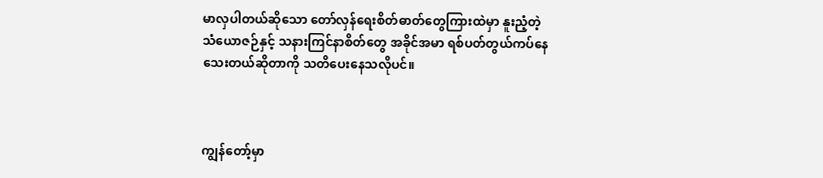မာလှပါတယ်ဆိုသော တော်လှန်ရေးစိတ်ဓာတ်တွေကြားထဲမှာ နူးညံ့တဲ့ သံယောဇဉ်နှင့် သနားကြင်နာစိတ်တွေ အခိုင်အမာ ရစ်ပတ်တွယ်ကပ်နေသေးတယ်ဆိုတာကို သတိပေးနေသလိုပင်။



ကျွန်တော့်မှာ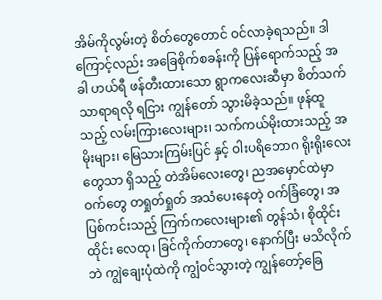အိမ်ကိုလွမ်းတဲ့ စိတ်တွေတောင် ဝင်လာခဲ့ရသည်။ ဒါကြောင့်လည်း အခြေစိုက်စခန်းကို ပြန်ရောက်သည့် အခါ ဟယ်ရီ ဖန်တီးထားသော ရွာကလေးဆီမှာ စိတ်သက်သာရာရလို ရငြား ကျွန်တော် သွားမိခဲ့သည်။ ဖုန်ထူသည့် လမ်းကြားလေးများ၊ သက်ကယ်မိုးထားသည့် အမိုးများ၊ မြေသားကြမ်းပြင် နှင့် ဝါးပရိဘောဂ ရိုးရိုးလေးတွေသာ ရှိသည့် တဲအိမ်လေးတွေ၊ ညအမှောင်ထဲမှာ ဝက်တွေ တရှုတ်ရှုတ် အသံပေးနေတဲ့ ဝက်ခြံတွေ၊ အပြစ်ကင်းသည့် ကြက်ကလေးများ၏ တွန်သံ၊ စိုထိုင်းထိုင်း လေထု၊ ခြင်ကိုက်တာတွေ၊ နောက်ပြီး မသိလိုက်ဘဲ ကျွဲချေးပုံထဲကို ကျွံဝင်သွားတဲ့ ကျွန်တော့်ခြေ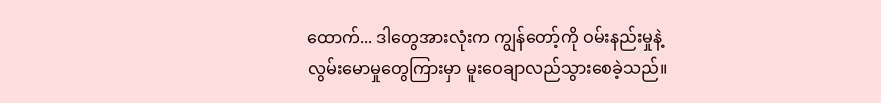ထောက်... ဒါတွေအားလုံးက ကျွန်တော့်ကို ဝမ်းနည်းမှုနဲ့ လွမ်းမောမှုတွေကြားမှာ မူးဝေချာလည်သွားစေခဲ့သည်။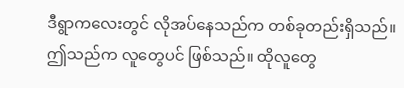ဒီရွာကလေးတွင် လိုအပ်နေသည်က တစ်ခုတည်းရှိသည်။ ဤသည်က လူတွေပင် ဖြစ်သည်။ ထိုလူတွေ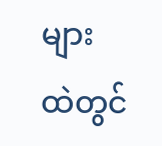များ ထဲတွင်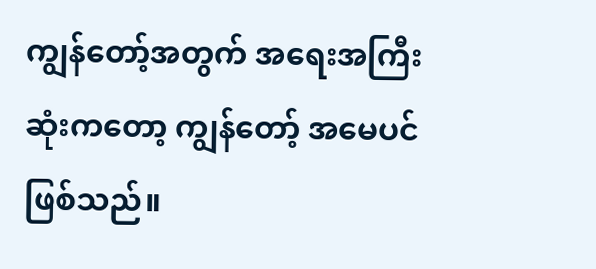ကျွန်တော့်အတွက် အရေးအကြီးဆုံးကတော့ ကျွန်တော့် အမေပင် ဖြစ်သည်။